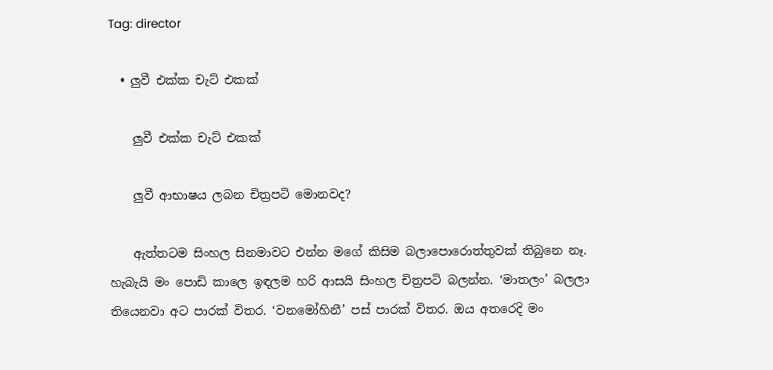Tag: director

  • ලුවී එක්ක චැට් එකක්

    ලුවී එක්ක චැට් එකක්

    ලුවී ආභාෂය ලබන චිත්‍රපටි ‍මොනවද?

    ඇත්තටම සිංහල සිනමාවට එන්න මගේ කිසිම බලාපො‍රොත්තුවක් තිබුනෙ නෑ. හැබැයි මං පොඩි කාලෙ ඉඳලම හරි ආසයි සිංහල චිත්‍රපටි බලන්න. ‘මාතලං’ බලලා තියෙනවා අට පාරක් විතර. ‘වනමෝහිනී’ පස් පාරක් විතර. ඔය අතරෙදි මං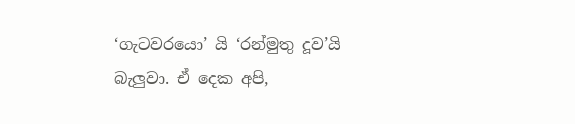‘ගැටවරයො’ යි ‘රන්මුතු දූව’යි බැලුවා. ඒ දෙක අපි,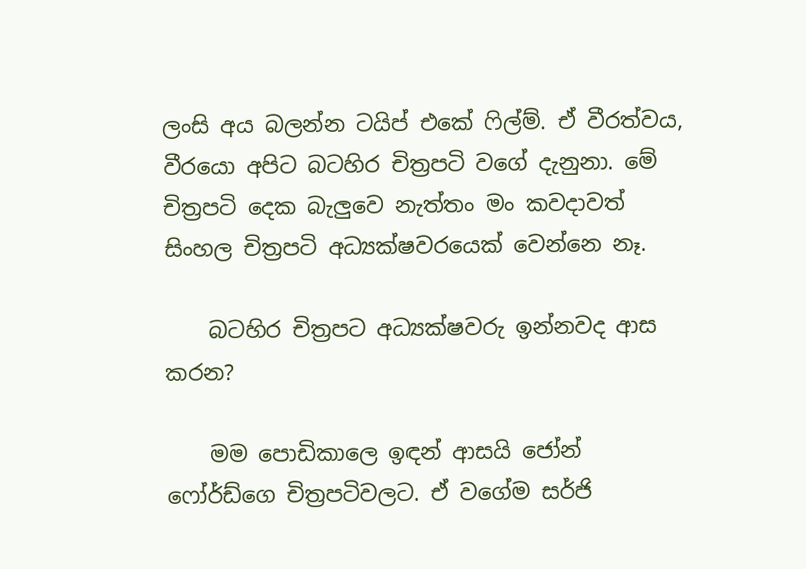ලංසි අය බලන්න ටයිප් එකේ ෆිල්ම්. ඒ වීරත්වය, වීරයො අපිට බටහිර චිත්‍රපටි වගේ දැනුනා. මේ චිත්‍රපටි දෙක බැලුවෙ නැත්තං මං කවදාවත් සිංහල චිත්‍රපටි අධ්‍යක්ෂවරයෙක් වෙන්නෙ නෑ.

    බටහිර චිත්‍රපට අධ්‍යක්ෂවරු ඉන්නවද ආස කරන?

    මම පොඩිකාලෙ ඉඳන් ආසයි ජෝන් ෆෝර්ඩ්ගෙ චිත්‍රපටිවලට. ඒ වගේම සර්ජි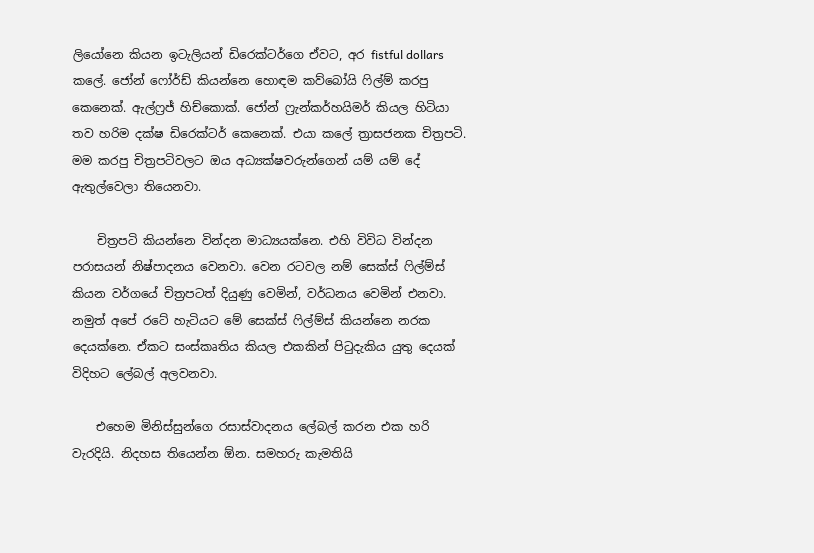ලියෝනෙ කියන ඉටැලියන් ඩිරෙක්ටර්ගෙ ඒවට, අර fistful dollars කලේ. ජෝන් ෆෝර්ඩ් කියන්නෙ හොඳම කව්බෝයි ෆිල්ම් කරපු කෙනෙක්. ඇල්‍ෆ්‍රජ් හිච්කොක්. ජෝන් ෆ්‍රැන්කර්හයිමර් කියල හිටියා තව හරිම දක්ෂ ඩිරෙක්ටර් කෙනෙක්. එයා කලේ ත්‍රාසජනක චිත්‍රපටි. මම කරපු චිත්‍රපටිවල‍ට ඔය අධ්‍යක්ෂවරුන්ගෙන් යම් යම්‍ දේ ඇතුල්වෙලා තියෙනවා.

    චිත්‍රප‍ටි කියන්නෙ වින්දන මාධ්‍යයක්නෙ. එහි විවිධ වින්දන පරාසයන් නිෂ්පාදනය වෙනවා. වෙන රටවල නම් සෙක්ස් ෆිල්ම්ස් කියන වර්ගයේ චිත්‍රපටත් දියුණු වෙමින්, වර්ධනය වෙමින් එනවා. නමුත් අපේ රටේ හැටියට මේ සෙක්ස් ෆිල්ම්ස් කියන්නෙ නරක දෙයක්නෙ. ඒකට සංස්කෘතිය කියල එකකින් පිටුදැකිය යුතු දෙයක් විදිහට ලේබල් අලවනවා.

    එහෙම මිනිස්සුන්ගෙ රසාස්වාදනය ලේබල් කරන එක හරි වැරදියි. නිදහස තියෙන්න ඕන. සමහරු කැමතියි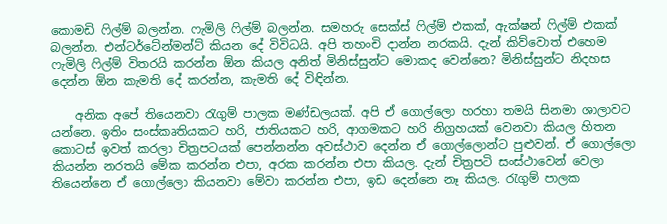කොමඩි ෆිල්ම් බලන්න. ෆැමිලි ෆිල්ම් බලන්න. සමහරු සෙක්ස් ෆිල්ම් එකක්, ඇක්ෂන් ෆිල්ම් එකක් බලන්න. එන්ටර්ටේන්මන්ට් කියන දේ විවිධයි. අපි තහංචි දාන්න නරකයි. දැන් කිව්වොත් එහෙම ෆැමිලි ෆිල්ම් විතරයි කරන්න ඕන කියල අනිත් මිනිස්සුන්ට මොකද වෙන්නෙ? මිනිස්සුන්ට නිදහස දෙන්න ඕන කැමති දේ කරන්න, කැමති දේ විඳින්න.

    අනික අපේ තියෙනවා රැගුම් පාලක මණ්ඩලයක්. අපි ඒ ගොල්ලො හරහා තමයි සිනමා ශාලාවට යන්නෙ. ඉතිං සංස්කෘතියකට හරි, ජාතියකට හරි, ආගමකට හරි නිග්‍රහයක් වෙනවා කියල හිතන කොටස් ඉවත් කරලා චිත්‍රපටයක් පෙන්නන්න අවස්ථාව දෙන්න ඒ ගොල්ලොන්ට පුළුවන්. ඒ ගොල්ලො කියන්න නරතයි මේක කරන්න එපා, අරක කරන්න එපා කියල. දැන් චිත්‍රපටි සංස්ථාවෙන් වෙලා තියෙන්නෙ ඒ ගොල්ලො කියනවා මේවා කරන්න එපා, ඉඩ දෙන්නෙ නෑ කියල. රැගුම් පාලක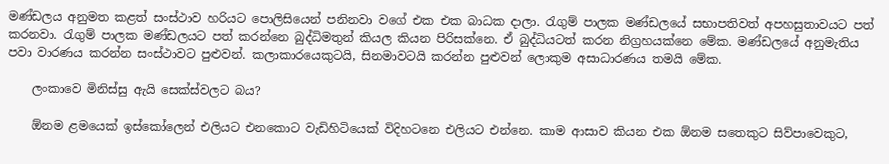මණ්ඩලය අනුමත කළත් සංස්ථාව හරියට පොලිසියෙන් පනිනවා වගේ එක එක බාධක දාලා. රැගුම් පාලක මණ්ඩලයේ සභාපතිවත් අපහසුතාවයට පත් කරනවා. රැගුම් පාලක මණ්ඩලයට පත් කරන්නෙ බුද්ධිමතුන් කියල කියන පිරිසක්නෙ. ඒ බුද්ධියටත් කරන නිග්‍රහයක්නෙ මේක. මණ්ඩලයේ අනුමැතිය පවා වාරණය කරන්න සංස්ථාවට පුළුවන්. කලාකාරයෙකුටයි, සිනමාවටයි කරන්න පුළුවන් ලොකුම අසාධාරණය තමයි මේක.

    ලංකාවෙ මිනිස්සු ඇයි සෙක්ස්වලට බය?

    ඕනම ළමයෙක් ඉස්කෝලෙන් එලියට එනකොට වැඩිහිටියෙක් විදිහටනෙ එලියට එන්නෙ. කාම ආසාව කියන එක ඕනම සතෙකුට සිව්පා‍වෙකුට,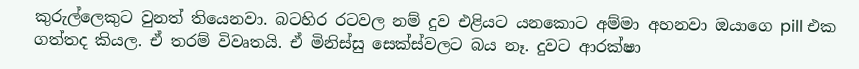කුරුල්ලෙකුට වුනත් තියෙනවා. බටහිර රටවල නම් දුව එළියට යනකොට අම්මා අහනවා ඔයාගෙ pill එක ගත්තද කියල. ඒ තරම් විවෘතයි. ඒ මිනිස්සු සෙක්ස්වලට බය නෑ. දුවට ආරක්ෂා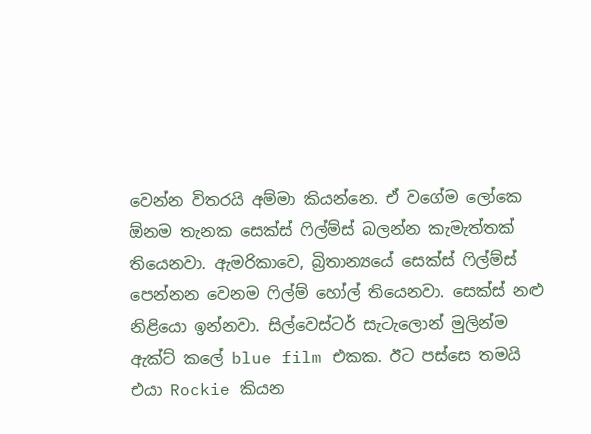වෙන්න විතරයි අම්මා කියන්නෙ. ඒ වගේම ලෝකෙ ඕනම තැනක සෙක්ස් ෆිල්ම්ස් බලන්න කැමැත්තක් තියෙනවා. ඇමරිකාවෙ, බ්‍රිතාන්‍යයේ සෙක්ස් ෆිල්ම්ස් පෙන්නන වෙනම ෆිල්ම් හෝල් තියෙනවා. සෙක්ස් නළු නිළියො ඉන්නවා. සිල්වෙස්ටර් සැටැලොන් මුලින්ම ඇක්ට් කලේ blue film එකක. ඊට පස්සෙ තමයි එයා Rockie කියන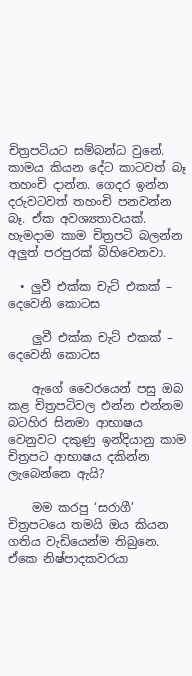චිත්‍රපටියට සම්බන්ධ වුනේ. කාමය කියන දේට කාටවත් බෑ තහංචි දාන්න. ගෙදර ඉන්න දරුවටවත් තහංචි පනවන්න බෑ. ඒක අවශ්‍යතාවයක්. හැමදාම කාම චිත්‍රපටි බලන්න අලුත් පරපුරක් බිහිවෙනවා.

  • ලුවී එක්ක චැට් එකක් – දෙවෙනි කොටස

    ලුවී එක්ක චැට් එකක් – දෙවෙනි කොටස

    ඇගේ වෛරයෙන් පසු ඔබ කළ චිත්‍රපටිවල එන්න එන්නම බටහිර සිනමා ආභාෂය වෙනුවට දකුණු ඉන්දියානු කාම චිත්‍රපට ආභාෂය දකින්න ලැබෙන්නෙ ඇයි?

    මම කරපු ‘සරාගී’ චිත්‍රපටයෙ තමයි ඔය කියන ගතිය වැඩියෙන්ම තිබුනෙ. ඒකෙ නිෂ්පාදකවරයා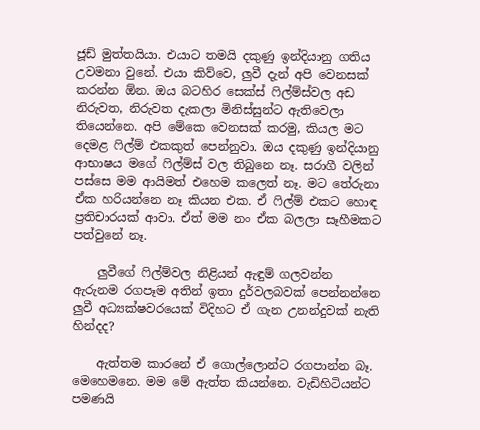ජූඩ් මුත්තයියා. එයාට තමයි දකුණු ඉන්දියානු ගතිය උවමනා වුනේ. එයා කිව්වෙ, ලුවී දැන් අපි වෙනසක් කරන්න ඕන. ඔය බටහිර සෙක්ස් ෆිල්ම්ස්වල අඩ නිරුවත, නිරුවත දැකලා මිනිස්සුන්ට ඇතිවෙලා තියෙන්නෙ. අපි මේකෙ වෙනසක් කරමු, කියල මට දෙමළ ෆිල්ම් එකකුත් පෙන්නුවා. ඔය දකුණු ඉන්දියානු ආභාෂය මගේ ෆිල්ම්ස් වල තිබුනෙ නෑ. සරාගී වලින් පස්සෙ මම ආයිමත් එහෙම කලෙත් නෑ. මට තේරුනා ඒක හරියන්නෙ නෑ කියන එක. ඒ ෆිල්ම් එකට හොඳ ප්‍රතිචාරයක් ආවා. ඒත් මම නං ඒක බලලා සෑහීමකට පත්වුනේ නෑ.

    ලුවීගේ ෆිල්ම්වල නිළියන් ඇඳුම් ගලවන්න ඇරුනම රගපෑම අතින් ඉතා දුර්වලබවක් පෙන්නන්නෙ ලුවී අධ්‍යක්ෂවරයෙක් විදිහට ඒ ගැන උනන්දුවක් නැති හින්දද?

    ඇත්තම කාරනේ ඒ ගොල්ලොන්ට රගපාන්න බෑ. මෙහෙමනෙ. මම මේ ඇත්ත කියන්නෙ. වැඩිහිටියන්ට පමණයි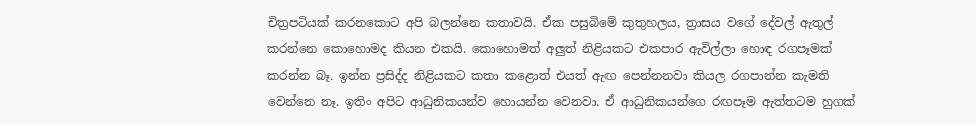චිත්‍රපටියක් කරනකොට අපි බලන්නෙ කතාවයි. ඒක පසුබිමේ කුතුහලය, ත්‍රාසය වගේ දේවල් ඇතුල් කරන්නෙ කොහොමද කියන එකයි. කොහොමත් අලුත් නිළියකට එකපාර ඇවිල්ලා හොඳ රගපෑමක් කරන්න බෑ. ඉන්න ප්‍රසිද්ද නිළියකට කතා කළොත් එයත් ඇඟ පෙන්නනවා කියල රගපාන්න කැමති වෙන්නෙ නෑ. ඉතිං අපිට ආධුනිකයන්ව හොයන්න වෙනවා. ඒ ආධුනිකයන්ගෙ රඟපෑම ඇත්තටම හුගක්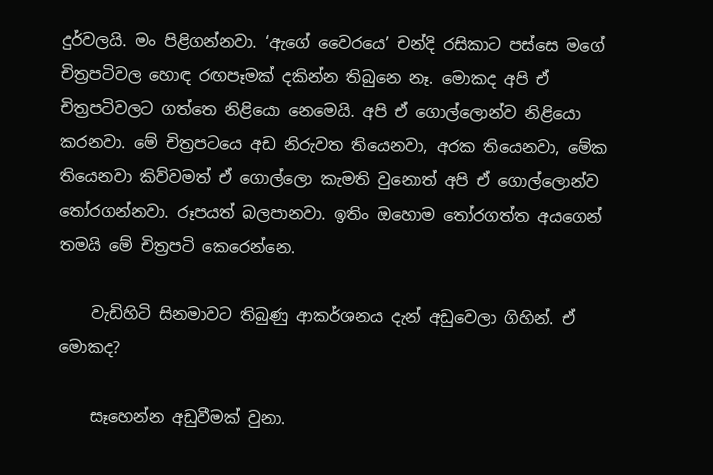දුර්වලයි. මං පිළිගන්නවා. ‘ඇගේ වෛරයෙ’ චන්දි රසිකාට පස්සෙ මගේ චිත්‍රපටිවල හොඳ රඟපෑමක් දකින්න තිබුනෙ නෑ. මොකද අපි ඒ චිත්‍රපටිවලට ගත්තෙ නිළියො නෙමෙයි. අපි ඒ ගොල්ලොන්ව නිළියො කරනවා. මේ චිත්‍රපටයෙ අඩ නිරුවත තියෙනවා, අරක තියෙනවා, මේක තියෙනවා කිව්වමත් ඒ ගොල්ලො කැමති වුනොත් අපි ඒ ගොල්ලොන්ව තෝරගන්නවා. රූපයත් බලපානවා. ඉතිං ඔහොම තෝරගත්ත අයගෙන් තමයි මේ චිත්‍රපටි කෙරෙන්නෙ.

    වැඩිහිටි සිනමාවට තිබුණු ආකර්ශනය දැන් අඩුවෙලා ගිහින්. ඒ මොකද?

    සෑහෙන්න අඩුවීමක් වුනා.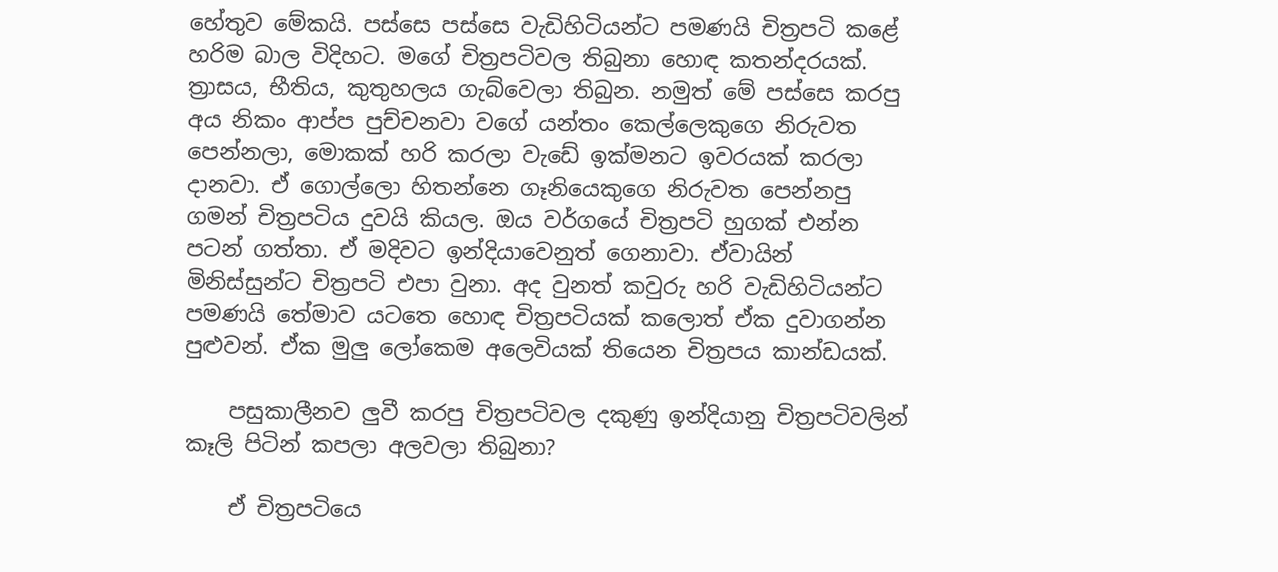හේතුව මේකයි. පස්සෙ පස්සෙ වැඩිහිටියන්ට පමණයි චිත්‍රපටි කළේ හරිම බාල විදිහට. මගේ චිත්‍රපටිවල තිබුනා හොඳ කතන්දරයක්. ත්‍රාසය, භීතිය, කුතුහලය ගැබ්වෙලා තිබුන. නමුත් මේ පස්සෙ කරපු අය නිකං ආප්ප පුච්චනවා වගේ යන්තං කෙල්ලෙකුගෙ නිරුවත පෙන්නලා, මොකක් හරි කරලා වැඩේ ඉක්මනට ඉවරයක් කරලා දානවා. ඒ ගොල්ලො හිතන්නෙ ගෑනියෙකුගෙ නිරුවත පෙන්නපු ගමන් චිත්‍රපටිය දුවයි කියල. ඔය වර්ගයේ චිත්‍රපටි හුගක් එන්න පටන් ගත්තා. ඒ මදිවට ඉන්දියාවෙනුත් ගෙනාවා. ඒවායින් මිනිස්සුන්ට චිත්‍රපටි එපා වුනා. අද වුනත් කවුරු හරි වැඩිහිටියන්ට පමණයි තේමාව යටතෙ හොඳ චිත්‍රපටියක් කලොත් ඒක දුවාගන්න පුළුවන්. ඒක මුලු ලෝකෙම අලෙවියක් තියෙන චිත්‍රපය කාන්ඩයක්.

    පසුකාලීනව ලුවී කරපු චිත්‍රපටිවල දකුණු ඉන්දියානු චිත්‍රපටිවලින් කෑලි පිටින් කපලා අලවලා තිබුනා?

    ඒ චිත්‍රපටියෙ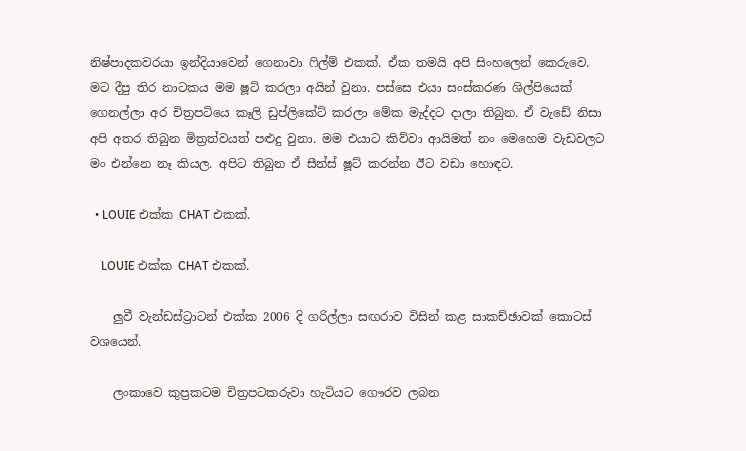නිෂ්පාදකවරයා ඉන්දියාවෙන් ගෙනාවා ෆිල්ම් එකක්. ඒක තමයි අපි සිංහලෙන් කෙරුවෙ. මට දීපු තිර නාටකය මම ෂූට් කරලා අයින් වුනා. පස්සෙ එයා සංස්කරණ ශිල්පියෙක් ගෙනල්ලා අර චිත්‍රපටියෙ කෑලි ඩුප්ලිකේට් කරලා මේක මැද්දට දාලා තිබුන. ඒ වැඩේ නිසා අපි අතර තිබුන මිත්‍රත්වයත් පළුදු වුනා. මම එයාට කිව්වා ආයිමත් නං මෙහෙම වැඩවලට මං එන්නෙ නෑ කියල. අපිට තිබුන ඒ සීන්ස් ෂූට් කරන්න ඊට වඩා හොඳට.

  • LOUIE එක්ක CHAT එකක්.

    LOUIE එක්ක CHAT එකක්.

    ලුවී වැන්ඩස්ට්‍රාටන් එක්ක 2006 දි ගරිල්ලා සඟරාව විසින් කළ සාකච්ඡාවක් කොටස් වශයෙන්.

    ලංකාවෙ කුප්‍රකටම චිත්‍රපටකරුවා හැටියට ගෞරව ලබන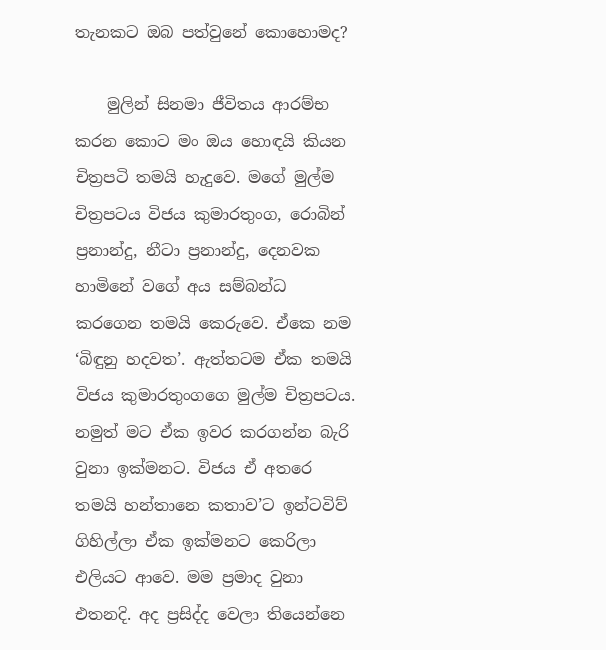තැනකට ඔබ පත්වුනේ කොහොමද?

    මුලින් සිනමා ජීවිතය ආරම්භ කරන කොට මං ඔය හොඳයි කියන චිත්‍රපටි තමයි හැදුවෙ. මගේ මුල්ම චිත්‍රපටය විජය කුමාරතුංග, රොබින් ප්‍රනාන්දු, නීටා ප්‍රනාන්දු, දෙනවක හාමිනේ වගේ අය සම්බන්ධ කරගෙන තමයි කෙරුවෙ. ඒකෙ නම ‘බිඳුනු හදවත’. ඇත්තටම ඒක තමයි විජය කුමාරතුංගගෙ මුල්ම චිත්‍රපටය. නමුත් මට ඒක ඉවර කරගන්න බැරි වුනා ඉක්මනට. විජය ඒ අතරෙ තමයි හන්තානෙ කතාව’ට ඉන්ටවිව් ගිහිල්ලා ඒක ඉක්මනට කෙරිලා එලියට ආවෙ. මම ප්‍රමාද වුනා එතනදි. අද ප්‍රසිද්ද වෙලා තියෙන්නෙ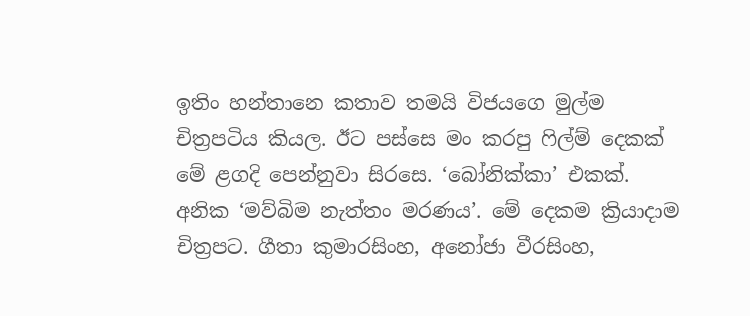ඉතිං හන්තානෙ කතාව තමයි විජයගෙ මුල්ම චිත්‍රපටිය කියල. ඊට පස්සෙ මං කරපු ෆිල්ම් දෙකක් මේ ළගදි පෙන්නුවා සිරසෙ. ‘බෝනික්කා’ එකක්. අනික ‘මව්බිම නැත්තං මරණය’. මේ දෙකම ක්‍රියාදාම චිත්‍රපට. ගීතා කුමාරසිංහ, අනෝජා වීරසිංහ,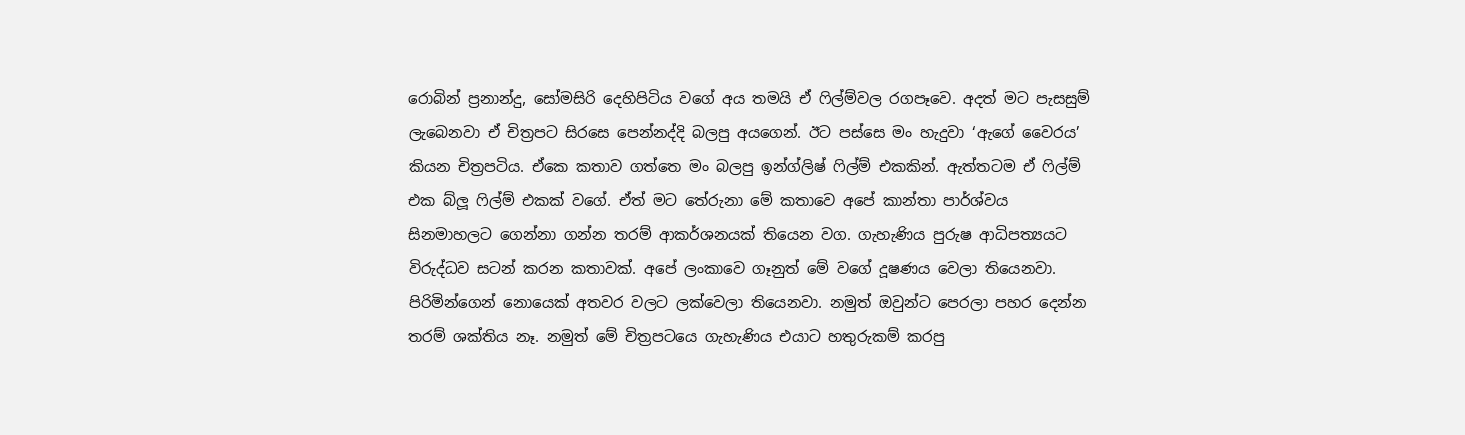රොබින් ප්‍රනාන්දු, සෝමසිරි දෙහිපිටිය වගේ අය තමයි ඒ ෆිල්ම්වල රගපෑවෙ. අදත් මට පැසසුම් ලැබෙනවා ඒ චිත්‍රපට සිරසෙ පෙන්නද්දි බලපු අයගෙන්. ඊට පස්සෙ මං හැදුවා ‘ඇගේ වෛරය’ කියන චිත්‍රපටිය. ඒකෙ කතාව ගත්තෙ මං බලපු ඉන්ග්ලිෂ් ෆිල්ම් එකකින්. ඇත්තටම ඒ ෆිල්ම් එක බ්ලූ ෆිල්ම් එකක් වගේ. ඒත් මට තේරුනා මේ කතාවෙ අපේ කාන්තා පාර්ශ්වය සිනමාහලට ගෙන්නා ගන්න තරම් ආකර්ශනයක් තියෙන වග. ගැහැණිය පුරුෂ ආධිපත්‍යයට විරුද්ධව සටන් කරන කතාවක්. අපේ ලංකාවෙ ගෑනුත් මේ වගේ දූෂණය වෙලා තියෙනවා. පිරිමින්ගෙන් නොයෙක් අතවර වලට ලක්වෙලා තියෙනවා. නමුත් ඔවුන්ට පෙරලා පහර දෙන්න තරම් ශක්තිය නෑ. නමුත් මේ චිත්‍රපටයෙ ගැහැණිය එයාට හතුරුකම් කරපු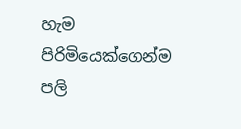හැම පිරිමියෙක්ගෙන්ම පලි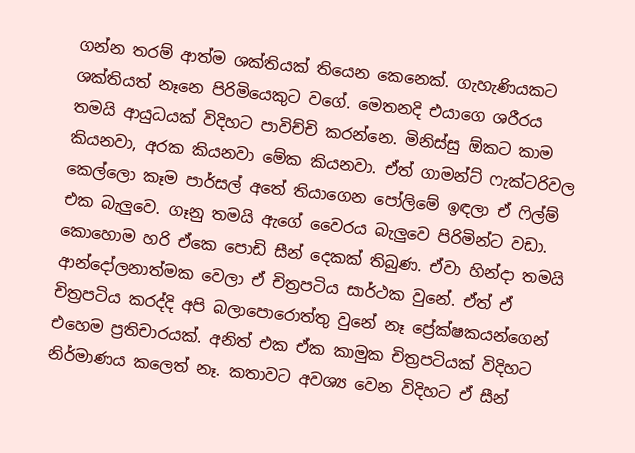ගන්න තරම් ආත්ම ශක්තියක් තියෙන කෙනෙක්. ගැහැණියකට ශක්තියත් නෑනෙ පිරිමියෙකුට වගේ. මෙතනදි එයාගෙ ශරීරය තමයි ආයුධයක් විදිහට පාවිච්චි කරන්නෙ. මිනිස්සු ඕකට කාම කියනවා, අරක කියනවා මේක කියනවා. ඒත් ගාමන්ට් ෆැක්ටරිවල කෙල්ලො කෑම පාර්සල් අතේ තියාගෙන පෝලිමේ ඉඳලා ඒ ෆිල්ම් එක බැලුවෙ. ගෑනු තමයි ඇගේ වෛරය බැලුවෙ පිරිමින්ට වඩා. කොහොම හරි ඒකෙ පොඩි සීන් දෙකක් තිබුණ. ඒවා හින්දා තමයි ආන්දෝලනාත්මක වෙලා ඒ චිත්‍රපටිය සාර්ථක වුනේ. ඒත් ඒ චිත්‍රපටිය කරද්දි අපි බලාපොරොත්තු වුනේ නෑ ප්‍රේක්ෂකයන්ගෙන් එහෙම ප්‍රතිචාරයක්. අනිත් එක ඒක කාමුක චිත්‍රපටියක් විදිහට නිර්මාණය කලෙත් නෑ. කතාවට අවශ්‍ය වෙන විදිහට ඒ සීන්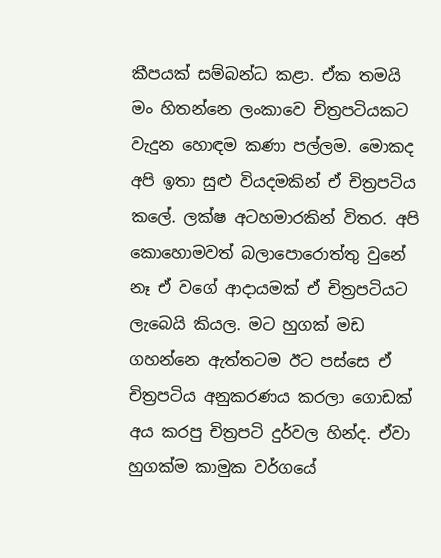කීපයක් සම්බන්ධ කළා. ඒක තමයි මං හිතන්නෙ ලංකාවෙ චිත්‍රපටියකට වැදුන හොඳම කණා පල්ලම. මොකද අපි ඉතා සුළු වියදමකින් ඒ චිත්‍රපටිය කලේ. ලක්ෂ අටහමාරකින් විතර. අපි කොහොමවත් බලාපොරොත්තු වුනේ නෑ ඒ වගේ ආදායමක් ඒ චිත්‍රපටියට ලැබෙයි කියල. මට හුගක් මඩ ගහන්නෙ ඇත්තටම ඊට පස්සෙ ඒ චිත්‍රපටිය අනුකරණය කරලා ගොඩක් අය කරපු චිත්‍රපටි දුර්වල හින්ද. ඒවා හුගක්ම කාමුක වර්ගයේ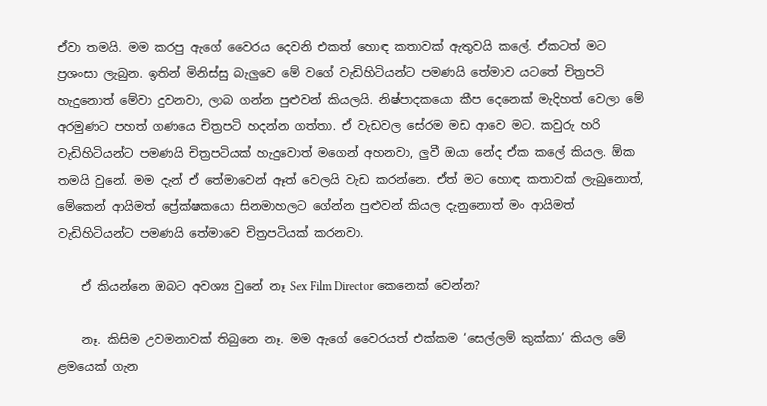ඒවා තමයි. මම කරපු ඇගේ වෛරය දෙවනි එකත් හොඳ කතාවක් ඇතුවයි කලේ. ඒකටත් මට ප්‍රශංසා ලැබුන. ඉතින් මිනිස්සු බැලුවෙ මේ වගේ වැඩිහිටියන්ට පමණයි තේමාව යටතේ චිත්‍රපටි හැදුනොත් මේවා දුවනවා, ලාබ ගන්න පුළුවන් කියලයි. නිෂ්පාදකයො කීප දෙනෙක් මැදිහත් වෙලා මේ අරමුණට පහත් ගණයෙ චිත්‍රපටි හදන්න ගත්තා. ඒ වැඩවල සේරම මඩ ආවෙ මට. කවුරු හරි වැඩිහිටියන්ට පමණයි චිත්‍රපටියක් හැදුවොත් මගෙන් අහනවා, ලුවී ඔයා නේද ඒක කලේ කියල. ඕක තමයි වුනේ. මම දැන් ඒ තේමාවෙන් ඈත් වෙලයි වැඩ කරන්නෙ. ඒත් මට හොඳ කතාවක් ලැබුනොත්, මේකෙන් ආයිමත් ප්‍රේක්ෂකයො සිනමාහලට ගේන්න පුළුවන් කියල දැනුනොත් මං ආයිමත් වැඩිහිටියන්ට පමණයි තේමාවෙ චිත්‍රපටියක් කරනවා.

    ඒ කියන්නෙ ඔබට අවශ්‍ය වුනේ නෑ Sex Film Director කෙනෙක් වෙන්න?

    නෑ. කිසිම උවමනාවක් තිබුනෙ නෑ. මම ඇගේ වෛරයත් එක්කම ‘සෙල්ලම් කුක්කා’ කියල මේ ළමයෙක් ගැන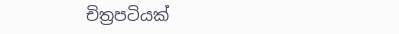චිත්‍රපටියක්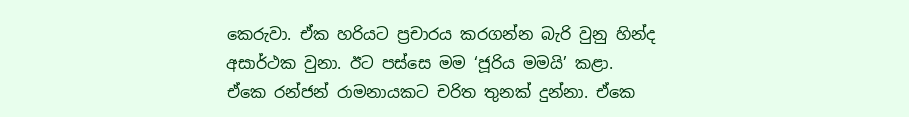කෙරුවා. ඒක හරියට ප්‍රචාරය කරගන්න බැරි වුනු හින්ද අසාර්ථක වුනා. ඊට පස්සෙ මම ‘ජූරිය මමයි’ කළා. ඒකෙ රන්ජන් රාමනායකට චරිත තුනක් දුන්නා. ඒකෙ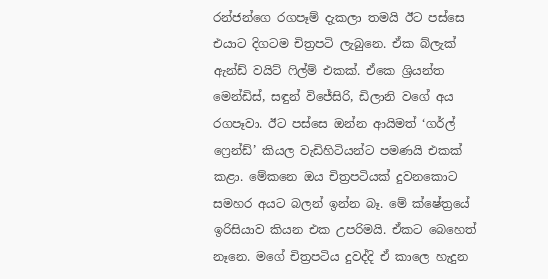රන්ජන්ගෙ රගපෑම් දැකලා තමයි ඊට පස්සෙ එයාට දිගටම චිත්‍රපටි ලැබුනෙ. ඒක බ්ලැක් ඇන්ඩ් වයිට් ෆිල්ම් එකක්. ඒකෙ ශ්‍රියන්ත මෙන්ඩිස්, සඳුන් විජේසිරි, ඩිලානි වගේ අය රගපෑවා. ඊට පස්සෙ ඔන්න ආයිමත් ‘ගර්ල් ෆ්‍රෙන්ඩ්’ කියල වැඩිහිටියන්ට පමණයි එකක් කළා. මේකනෙ ඔය චිත්‍රපටියක් දුවනකොට සමහර අයට බලන් ඉන්න බෑ. මේ ක්ෂේත්‍රයේ ඉරිසියාව කියන එක උපරිමයි. ඒකට බෙහෙත් නෑනෙ. මගේ චිත්‍රපටිය දුවද්දි ඒ කාලෙ හැදුන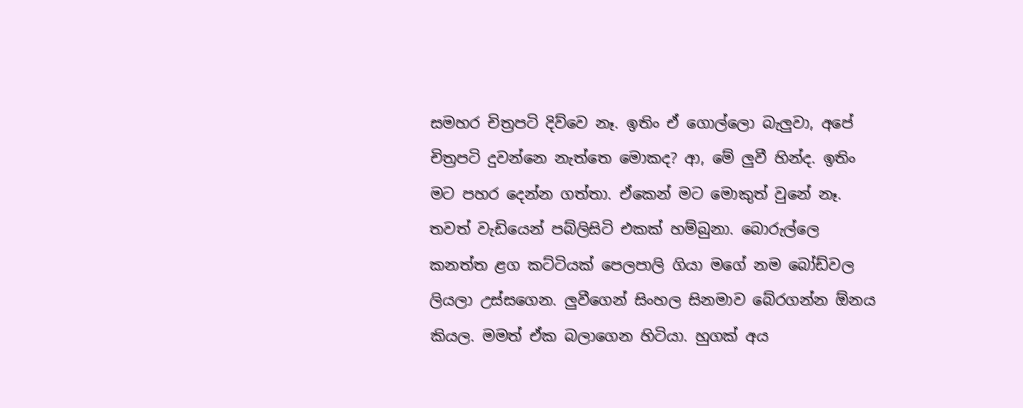සමහර චිත්‍රපටි දිව්වෙ නෑ. ඉතිං ඒ ගොල්ලො බැලුවා, අපේ චිත්‍රපටි දුවන්නෙ නැත්තෙ මොකද? ආ, මේ ලුවී හින්ද. ඉතිං මට පහර දෙන්න ගත්තා. ඒකෙන් මට මොකුත් වුනේ නෑ. තවත් වැඩියෙන් පබ්ලිසිටි එකක් හම්බුනා. බොරුල්ලෙ කනත්ත ළග කට්ටියක් පෙලපාලි ගියා මගේ නම බෝඩ්වල ලියලා උස්සගෙන. ලුවීගෙන් සිංහල සිනමාව බේරගන්න ඕනය කියල. මමත් ඒක බලාගෙන හිටියා. හුගක් අය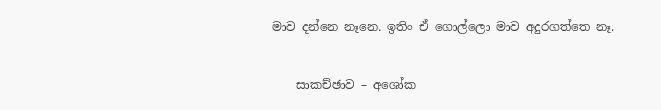මාව දන්නෙ නෑනෙ. ඉතිං ඒ ගොල්ලො මාව අදුරගත්තෙ නෑ.


    සාකච්ඡාව – අශෝක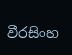වීරසිංහ